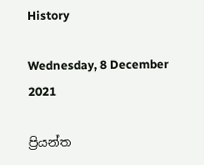History

Wednesday, 8 December 2021

ප්‍රියන්ත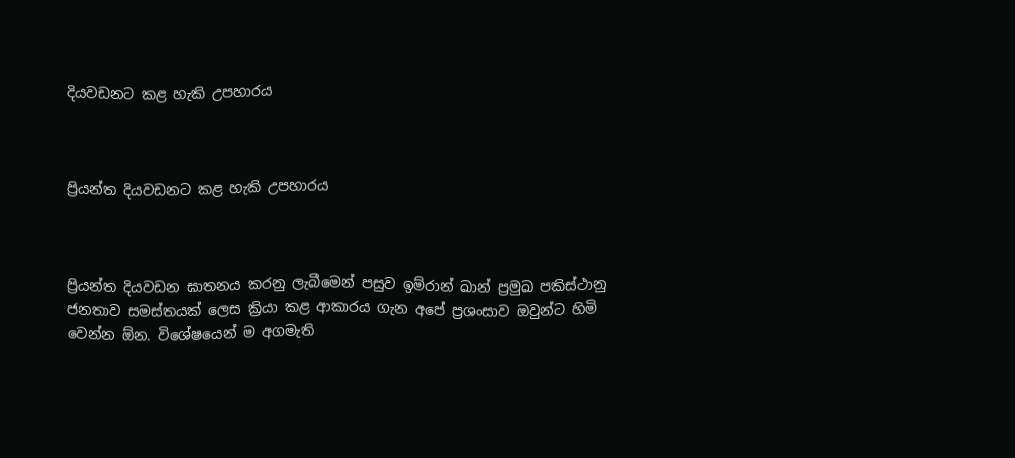දියවඩනට කළ හැකි උපහාරය



ප්‍රියන්ත දියවඩනට කළ හැකි උපහාරය



ප්‍රියන්ත දියවඩන ඝාතනය කරනු ලැබීමෙන් පසුව ඉම්රාන් ඛාන් ප්‍රමුඛ පකිස්ථානු ජනතාව සමස්තයක් ලෙස ක්‍රියා කළ ආකාරය ගැන අපේ ප්‍රශංසාව ඔවුන්ට හිමි වෙන්න ඕන. විශේෂයෙන් ම අගමැති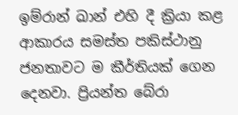ඉම්රාන් ඛාන් එහි දී ක්‍රියා කළ ආකාරය සමස්ත පකිස්ථානු ජනතාවට ම කීර්තියක් ගෙන දෙනවා. ප්‍රියන්ත බේරා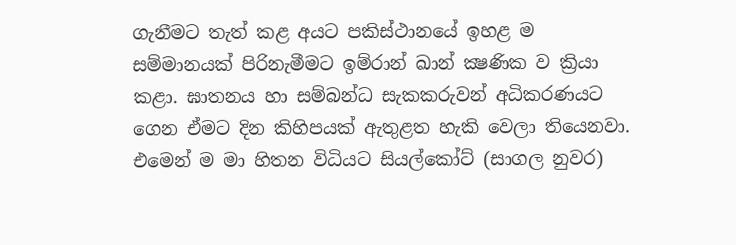ගැනීමට තැත් කළ අයට පකිස්ථානයේ ඉහළ ම සම්මානයක් පිරිනැමීමට ඉම්රාන් ඛාන් ක්‍ෂණික ව ක්‍රියා කළා. ඝාතනය හා සම්බන්ධ සැකකරුවන් අධිකරණයට ගෙන ඒමට දින කිහිපයක් ඇතුළත හැකි වෙලා තියෙනවා.  එමෙන් ම මා හිතන විධියට සියල්කෝට් (සාගල නුවර)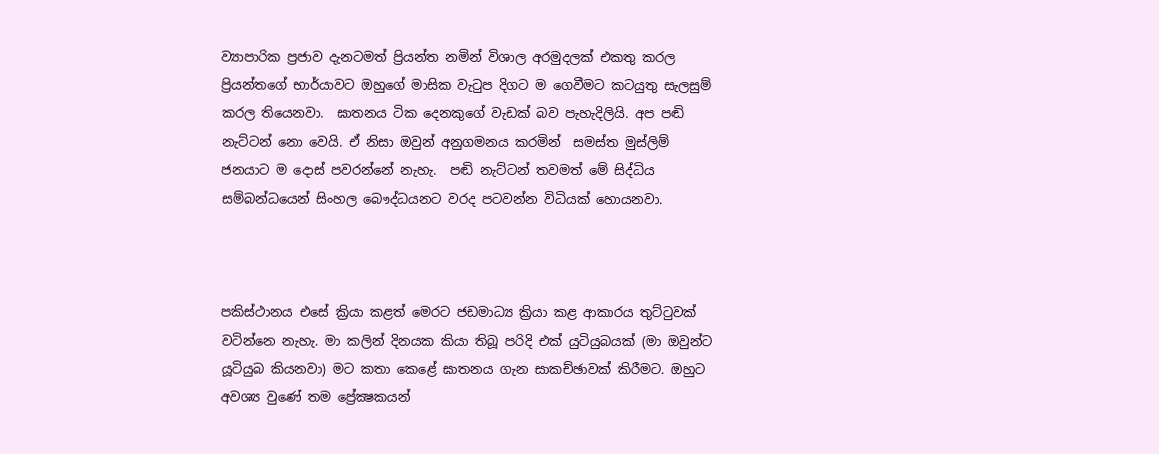ව්‍යාපාරික ප්‍රජාව දැනටමත් ප්‍රියන්ත නමින් විශාල අරමුදලක් එකතු කරල ප්‍රියන්තගේ භාර්යාවට ඔහුගේ මාසික වැටුප දිගට ම ගෙවීමට කටයුතු සැලසුම් කරල තියෙනවා.  ඝාතනය ටික දෙනකුගේ වැඩක් බව පැහැදිලියි. අප පඬි නැට්ටන් නො වෙයි. ඒ නිසා ඔවුන් අනුගමනය කරමින්  සමස්ත මුස්ලිම් ජනයාට ම දොස් පවරන්නේ නැහැ.  පඬි නැට්ටන් තවමත් මේ සිද්ධිය සම්බන්ධයෙන් සිංහල බෞද්ධයනට වරද පටවන්න විධියක් හොයනවා.



පකිස්ථානය එසේ ක්‍රියා කළත් මෙරට ජඩමාධ්‍ය ක්‍රියා කළ ආකාරය තුට්ටුවක් වටින්නෙ නැහැ. මා කලින් දිනයක කියා තිබූ පරිදි එක් යුටියුබයක් (මා ඔවුන්ට යූටියුබ කියනවා) මට කතා කෙළේ ඝාතනය ගැන සාකච්ඡාවක් කිරීමට. ඔහුට අවශ්‍ය වුණේ තම ප්‍රේක්‍ෂකයන්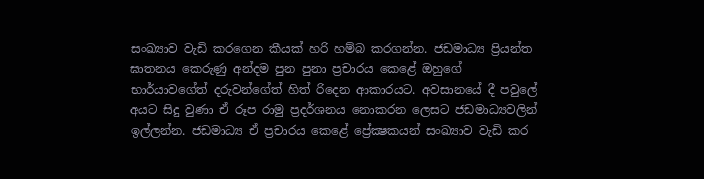සංඛ්‍යාව වැඩි කරගෙන කීයක් හරි හම්බ කරගන්න. ජඩමාධ්‍ය ප්‍රියන්ත ඝාතනය කෙරුණු අන්දම පුන පුනා ප්‍රචාරය කෙළේ ඔහුගේ භාර්යාවගේත් දරුවන්ගේත් හිත් රිදෙන ආකාරයට. අවසානයේ දී පවුලේ අයට සිදු වුණා ඒ රූප රාමු ප්‍රදර්ශනය නොකරන ලෙසට ජඩමාධ්‍යවලින් ඉල්ලන්න. ජඩමාධ්‍ය ඒ ප්‍රචාරය කෙළේ ප්‍රේක්‍ෂකයන් සංඛ්‍යාව වැඩි කර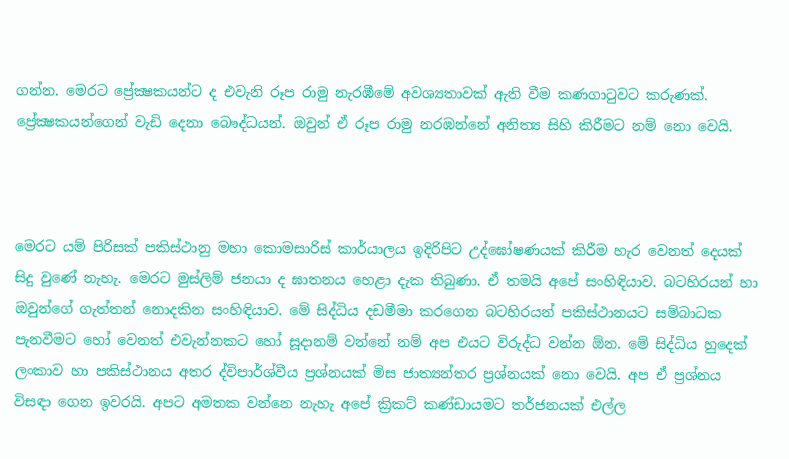ගන්න. මෙරට ප්‍රේක්‍ෂකයන්ට ද එවැනි රූප රාමු නැරඹීමේ අවශ්‍යතාවක් ඇති වීම කණගාටුවට කරුණක්. ප්‍රේක්‍ෂකයන්ගෙන් වැඩි දෙනා බෞද්ධයන්. ඔවුන් ඒ රූප රාමු නරඹන්නේ අනිත්‍ය සිහි කිරීමට නම් නො වෙයි.



මෙරට යම් පිරිසක් පකිස්ථානු මහා කොමසාරිස් කාර්යාලය ඉදිරිපිට උද්ඝෝෂණයක් කිරීම හැර වෙනත් දෙයක් සිදු වුණේ නැහැ. මෙරට මුස්ලිම් ජනයා ද ඝාතනය හෙළා දැක තිබුණා. ඒ තමයි අපේ සංහිඳියාව. බටහිරයන් හා ඔවුන්ගේ ගැත්තන් නොදකින සංහිඳියාව. මේ සිද්ධිය දඩමීමා කරගෙන බටහිරයන් පකිස්ථානයට සම්බාධක පැනවීමට හෝ වෙනත් එවැන්නකට හෝ සූදානම් වන්නේ නම් අප එයට විරුද්ධ වන්න ඕන. මේ සිද්ධිය හුදෙක් ලංකාව හා පකිස්ථානය අතර ද්විපාර්ශ්වීය ප්‍රශ්නයක් මිස ජාත්‍යන්තර ප්‍රශ්නයක් නො වෙයි. අප ඒ ප්‍රශ්නය විසඳා ගෙන ඉවරයි. අපට අමතක වන්නෙ නැහැ අපේ ක්‍රිකට් කණ්ඩායමට තර්ජනයක් එල්ල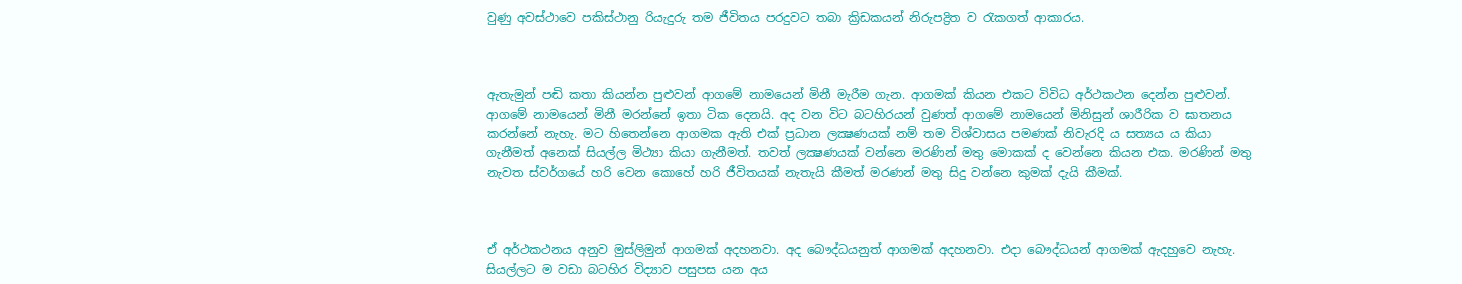වුණු අවස්ථාවෙ පකිස්ථානු රියැදුරු තම ජීවිතය පරදුවට තබා ක්‍රිඩකයන් නිරුපද්‍රිත ව රැකගත් ආකාරය.



ඇතැමුන් පඬි කතා කියන්න පුළුවන් ආගමේ නාමයෙන් මිනී මැරීම ගැන. ආගමක් කියන එකට විවිධ අර්ථකථන දෙන්න පුළුවන්. ආගමේ නාමයෙන් මිනී මරන්නේ ඉතා ටික දෙනයි. අද වන විට බටහිරයන් වුණත් ආගමේ නාමයෙන් මිනිසුන් ශාරීරික ව ඝාතනය කරන්නේ නැහැ. මට හිතෙන්නෙ ආගමක ඇති එක් ප්‍රධාන ලක්‍ෂණයක් නම් තම විශ්වාසය පමණක් නිවැරදි ය සත්‍යය ය කියා ගැනීමත් අනෙක් සියල්ල මිථ්‍යා කියා ගැනීමත්. තවත් ලක්‍ෂණයක් වන්නෙ මරණින් මතු මොකක් ද වෙන්නෙ කියන එක. මරණින් මතු නැවත ස්වර්ගයේ හරි වෙන කොහේ හරි ජීවිතයක් නැතැයි කීමත් මරණන් මතු සිදු වන්නෙ කුමක් දැයි කීමක්.



ඒ අර්ථකථනය අනුව මුස්ලිමුන් ආගමක් අදහනවා. අද බෞද්ධයනුත් ආගමක් අදහනවා. එදා බෞද්ධයන් ආගමක් ඇදහුවෙ නැහැ. සියල්ලට ම වඩා බටහිර විද්‍යාව පසුපස යන අය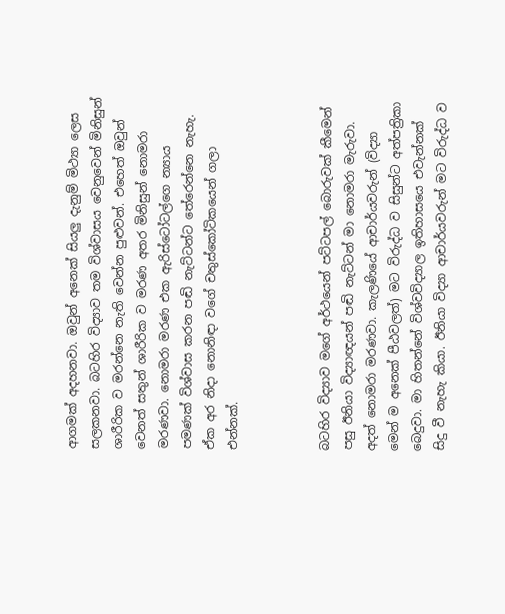ආගමක් අදහනවා. ඔවුන් අනෙක් සියලු දැනුම් මිථ්‍යා ලෙස සලකනවා. බටහිර විද්‍යාව තම විශ්වාසය වෙනුවෙන් මිනිසුන් ශාරීරික ව මරන්නෙ නැති වෙන්න පුළුවන්. එහෙත් ඔවුන් වෙනත් සතුන් ශාරීරික ව මරණ අතර මිනිසුන් නොමරා මරණවා. නොමරා මරණ එක ඇරිස්ටෝටල්ගෙ න්‍යාය පමණක් විශ්වාස කරන පඬි නැට්ටන්ට තේරෙන්නෙ නැහැ. ඒක අර නිදා නොනිඳා වගේ චතුස්කෝටිකයෙන් ගලා එන්නක්.



බටහිර විද්‍යාව මගේ අර්ථයෙන් පට්ටපල් බොරුවක් කීමෙන් පසු ඊනියා විද්‍යාඥයන් පඬි නැට්ටන් මා නොමරා මැරුවා. අදත් නොමරා මරණවා. කැලණියේ ආචාර්යවරුන් (විද්‍යා මෙන් ම අනෙක් පීඨවලත්) මට විරුද්ධ ව සිසුන්ට අත්පත්‍රිකා බෙදුවා. මා හිතන්නේ විශ්වවිද්‍යාල ඉතිහාසයෙ එවැන්නක් සිදු වී නැහැ කියා. ඊනියා විද්‍යා ආචාර්යවරුන් මට විරුද්ධ ව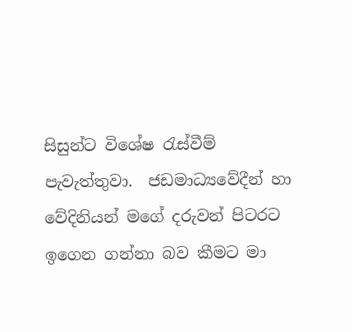සිසුන්ට විශේෂ රැස්වීම් පැවැත්තුවා.  ජඩමාධ්‍යවේදීන් හා වේදිනියන් මගේ දරුවන් පිටරට ඉගෙන ගන්නා බව කීමට මා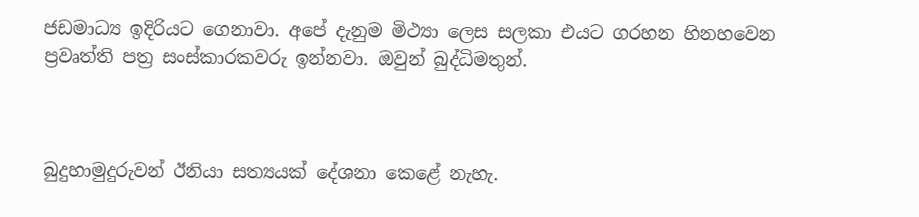ජඩමාධ්‍ය ඉදිරියට ගෙනාවා. අපේ දැනුම මිථ්‍යා ලෙස සලකා එයට ගරහන හිනහවෙන ප්‍රවෘත්ති පත්‍ර සංස්කාරකවරු ඉන්නවා. ඔවුන් බුද්ධිමතුන්.



බුදුහාමුදුරුවන් ඊනියා සත්‍යයක් දේශනා කෙළේ නැහැ.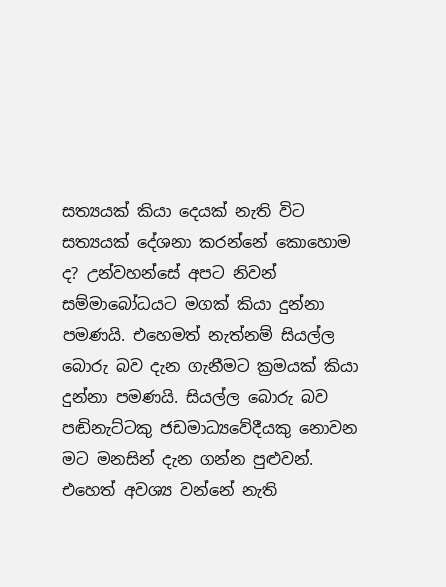සත්‍යයක් කියා දෙයක් නැති විට සත්‍යයක් දේශනා කරන්නේ කොහොම ද? උන්වහන්සේ අපට නිවන් සම්මාබෝධයට මගක් කියා දුන්නා පමණයි. එහෙමත් නැත්නම් සියල්ල බොරු බව දැන ගැනීමට ක්‍රමයක් කියා දුන්නා පමණයි. සියල්ල බොරු බව පඬිනැට්ටකු ජඩමාධ්‍යවේදීයකු නොවන මට මනසින් දැන ගන්න පුළුවන්.  එහෙත් අවශ්‍ය වන්නේ නැති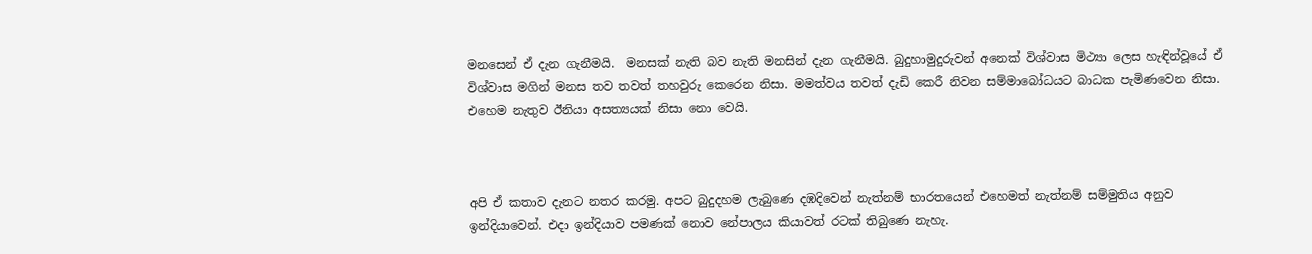මනසෙන් ඒ දැන ගැනීමයි.  මනසක් නැති බව නැති මනසින් දැන ගැනීමයි. බුදුහාමුදුරුවන් අනෙක් විශ්වාස මිථ්‍යා ලෙස හැඳින්වූයේ ඒ විශ්වාස මගින් මනස තව තවත් තහවුරු කෙරෙන නිසා. මමත්වය තවත් දැඩි කෙරී නිවන සම්මාබෝධයට බාධක පැමිණවෙන නිසා.  එහෙම නැතුව ඊනියා අසත්‍යයක් නිසා නො වෙයි.



අපි ඒ කතාව දැනට නතර කරමු. අපට බුදුදහම ලැබුණෙ දඹදිවෙන් නැත්නම් භාරතයෙන් එහෙමත් නැත්නම් සම්මුතිය අනුව ඉන්දියාවෙන්. එදා ඉන්දියාව පමණක් නොව නේපාලය කියාවත් රටක් තිබුණෙ නැහැ.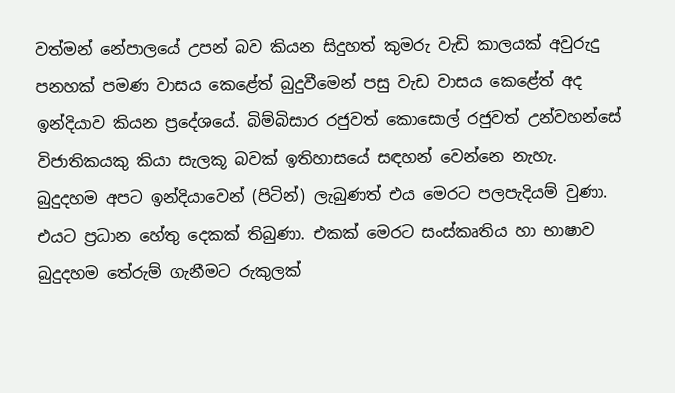වත්මන් නේපාලයේ උපන් බව කියන සිදුහත් කුමරු වැඩි කාලයක් අවුරුදු පනහක් පමණ වාසය කෙළේත් බුදුවීමෙන් පසු වැඩ වාසය කෙළේත් අද ඉන්දියාව කියන ප්‍රදේශයේ. බිම්බිසාර රජුවත් කොසොල් රජුවත් උන්වහන්සේ විජාතිකයකු කියා සැලකූ බවක් ඉතිහාසයේ සඳහන් වෙන්නෙ නැහැ.  බුදුදහම අපට ඉන්දියාවෙන් (පිටින්) ලැබුණත් එය මෙරට පලපැදියම් වුණා. එයට ප්‍රධාන හේතු දෙකක් තිබුණා. එකක් මෙරට සංස්කෘතිය හා භාෂාව බුදුදහම තේරුම් ගැනීමට රුකුලක්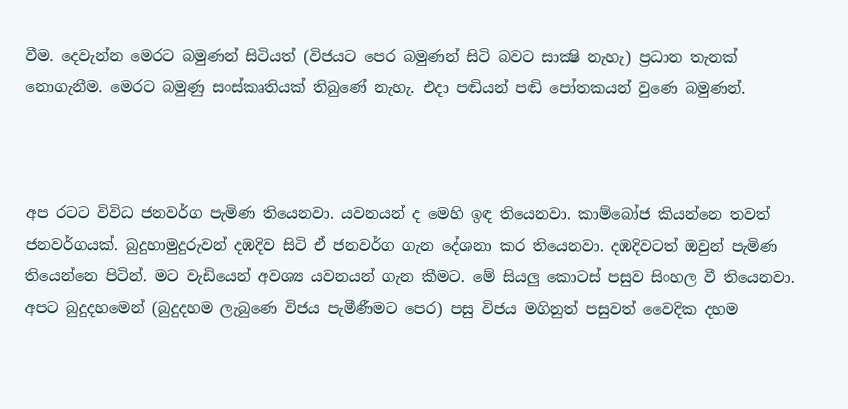වීම. දෙවැන්න මෙරට බමුණන් සිටියත් (විජයට පෙර බමුණන් සිටි බවට සාක්‍ෂි නැහැ) ප්‍රධාන තැනක් නොගැනීම. මෙරට බමුණු සංස්කෘතියක් තිබුණේ නැහැ. එදා පඬියන් පඬි පෝතකයන් වුණෙ බමුණන්.



අප රටට විවිධ ජනවර්ග පැමිණ තියෙනවා. යවනයන් ද මෙහි ඉඳ තියෙනවා. කාම්බෝජ කියන්නෙ තවත් ජනවර්ගයක්. බුදුහාමුදුරුවන් දඹදිව සිටි ඒ ජනවර්ග ගැන දේශනා කර තියෙනවා. දඹදිවටත් ඔවුන් පැමිණ තියෙන්නෙ පිටින්. මට වැඩියෙන් අවශ්‍ය යවනයන් ගැන කීමට. මේ සියලු කොටස් පසුව සිංහල වී තියෙනවා. අපට බුදුදහමෙන් (බුදුදහම ලැබුණෙ විජය පැමීණීමට පෙර) පසු විජය මගිනුත් පසුවත් වෛදික දහම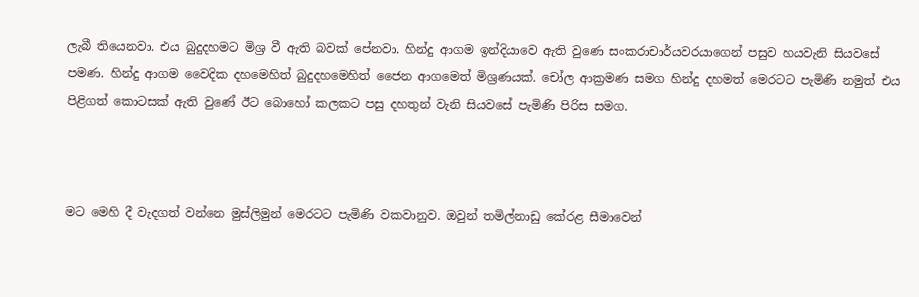ලැබී තියෙනවා. එය බුදුදහමට මිශ්‍ර වී ඇති බවක් පේනවා. හින්දු ආගම ඉන්දියාවෙ ඇති වුණෙ සංකරාචාර්යවරයාගෙන් පසුව හයවැනි සියවසේ පමණ. හින්දු ආගම වෛදික දහමෙහිත් බුදුදහමෙහිත් ජෛන ආගමෙත් මිශ්‍රණයක්. චෝල ආක්‍රමණ සමග හින්දු දහමත් මෙරටට පැමිණි නමුත් එය පිළිගත් කොටසක් ඇති වුණේ ඊට බොහෝ කලකට පසු දහතුන් වැනි සියවසේ පැමිණි පිරිස සමග.



මට මෙහි දී වැදගත් වන්නෙ මුස්ලිමුන් මෙරටට පැමිණි වකවානුව. ඔවුන් තමිල්නාඩු කේරළ සීමාවෙන්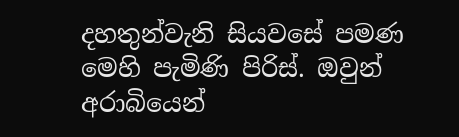දහතුන්වැනි සියවසේ පමණ මෙහි පැමිණි පිරිස්. ඔවුන් අරාබියෙන්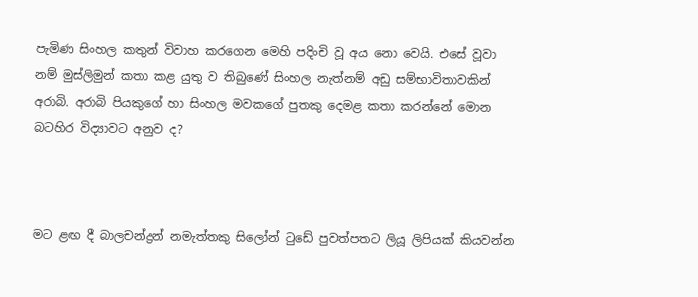පැමිණ සිංහල කතුන් විවාහ කරගෙන මෙහි පදිංචි වූ අය නො වෙයි. එසේ වූවා නම් මුස්ලිමුන් කතා කළ යුතු ව තිබුණේ සිංහල නැත්නම් අඩු සම්භාවිතාවකින් අරාබි. අරාබි පියකුගේ හා සිංහල මවකගේ පුතකු දෙමළ කතා කරන්නේ මොන බටහිර විද්‍යාවට අනුව ද?



මට ළඟ දී බාලචන්ද්‍රන් නමැත්තකු සිලෝන් ටුඩේ පුවත්පතට ලියූ ලිපියක් කියවන්න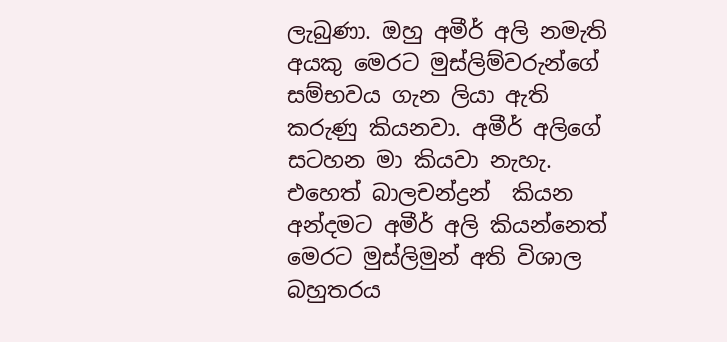ලැබුණා. ඔහු අමීර් අලි නමැති අයකු මෙරට මුස්ලිම්වරුන්ගේ සම්භවය ගැන ලියා ඇති කරුණු කියනවා. අමීර් අලිගේ සටහන මා කියවා නැහැ. එහෙත් බාලචන්ද්‍රන්  කියන අන්දමට අමීර් අලි කියන්නෙත් මෙරට මුස්ලිමුන් අති විශාල බහුතරය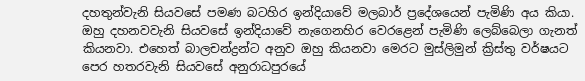දහතුන්වැනි සියවසේ පමණ බටහිර ඉන්දියාවේ මලබාර් ප්‍රදේශයෙන් පැමිණි අය කියා. ඔහු දහනවවැනි සියවසේ ඉන්දියාවේ නැගෙනහිර වෙරළෙන් පැමිණි ලෙබ්බෙලා ගැනත් කියනවා. එහෙත් බාලචන්ද්‍රන්ට අනුව ඔහු කියනවා මෙරට මුස්ලිමුන් ක්‍රිස්තු වර්ෂයට පෙර හතරවැනි සියවසේ අනුරාධපුරයේ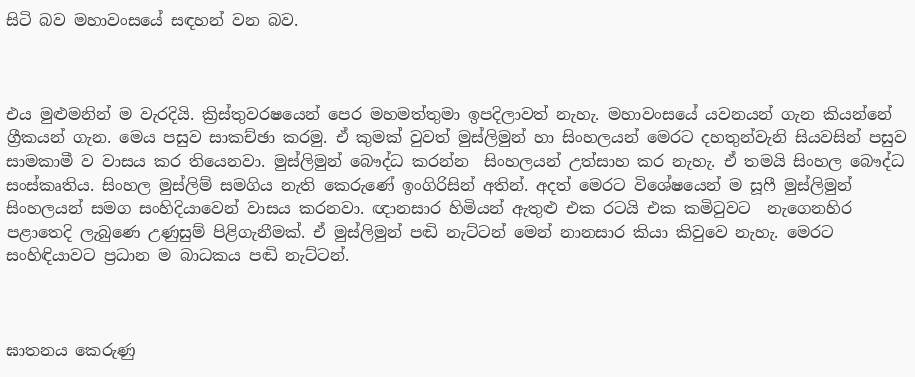සිටි බව මහාවංසයේ සඳහන් වන බව.



එය මුළුමනින් ම වැරදියි. ක්‍රිස්තුවරෂයෙන් පෙර මහමත්තුමා ඉපදිලාවත් නැහැ. මහාවංසයේ යවනයන් ගැන කියන්නේ ග්‍රීකයන් ගැන. මෙය පසුව සාකච්ඡා කරමු. ඒ කුමක් වුවත් මුස්ලිමුන් හා සිංහලයන් මෙරට දහතුන්වැනි සියවසින් පසුව සාමකාමී ව වාසය කර තියෙනවා. මුස්ලිමුන් බෞද්ධ කරන්න  සිංහලයන් උත්සාහ කර නැහැ. ඒ තමයි සිංහල බෞද්ධ සංස්කෘතිය. සිංහල මුස්ලිම් සමගිය නැති කෙරුණේ ඉංගිරිසින් අතින්. අදත් මෙරට විශේෂයෙන් ම සූෆී මුස්ලිමුන් සිංහලයන් සමග සංහිදියාවෙන් වාසය කරනවා. ඥානසාර හිමියන් ඇතුළු එක රටයි එක කමිටුවට  නැගෙනහිර පළාතෙදි ලැබුණෙ උණුසුම් පිළිගැනීමක්. ඒ මුස්ලිමුන් පඬි නැට්ටන් මෙන් නානසාර කියා කිවුවෙ නැහැ. මෙරට සංහිඳියාවට ප්‍රධාන ම බාධකය පඬි නැට්ටන්.



ඝාතනය කෙරුණු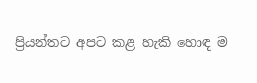ප්‍රියන්තට අපට කළ හැකි හොඳ ම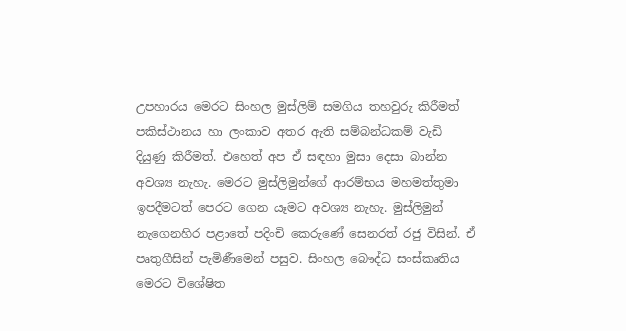උපහාරය මෙරට සිංහල මුස්ලිම් සමගිය තහවුරු කිරීමත් පකිස්ථානය හා ලංකාව අතර ඇති සම්බන්ධකම් වැඩි දියුණු කිරීමත්. එහෙත් අප ඒ සඳහා මුසා දෙසා බාන්න අවශ්‍ය නැහැ. මෙරට මුස්ලිමුන්ගේ ආරම්භය මහමත්තුමා ඉපදීමටත් පෙරට ගෙන යෑමට අවශ්‍ය නැහැ. මුස්ලිමුන් නැගෙනහිර පළාතේ පදිංචි කෙරුණේ සෙනරත් රජු විසින්. ඒ පෘතුගීසින් පැමිණීමෙන් පසුව. සිංහල බෞද්ධ සංස්කෘතිය මෙරට විශේෂිත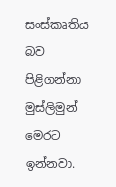සංස්කෘතිය බව පිළිගන්නා මුස්ලිමුන් මෙරට ඉන්නවා.